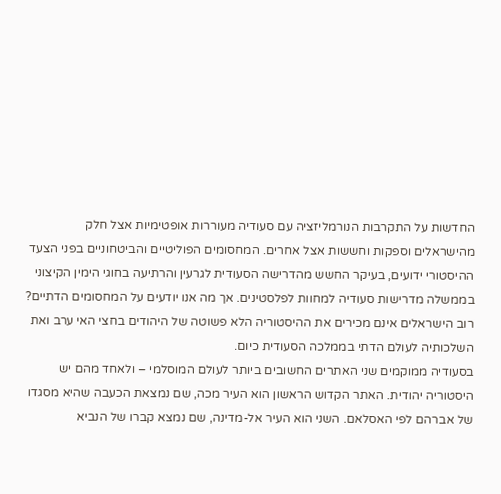החדשות על התקרבות הנורמליזציה עם סעודיה מעוררות אופטימיות אצל חלק מהישראלים וספקות וחששות אצל אחרים. המחסומים הפוליטיים והביטחוניים בפני הצעד ההיסטורי ידועים, בעיקר החשש מהדרישה הסעודית לגרעין והרתיעה בחוגי הימין הקיצוני בממשלה מדרישות סעודיה למחוות לפלסטינים. אך מה אנו יודעים על המחסומים הדתיים?
רוב הישראלים אינם מכירים את ההיסטוריה הלא פשוטה של היהודים בחצי האי ערב ואת השלכותיה לעולם הדתי בממלכה הסעודית כיום.
בסעודיה ממוקמים שני האתרים החשובים ביותר לעולם המוסלמי – ולאחד מהם יש היסטוריה יהודית. האתר הקדוש הראשון הוא העיר מכה, שם נמצאת הכעבה שהיא מסגדו של אברהם לפי האסלאם. השני הוא העיר אל-מדינה, שם נמצא קברו של הנביא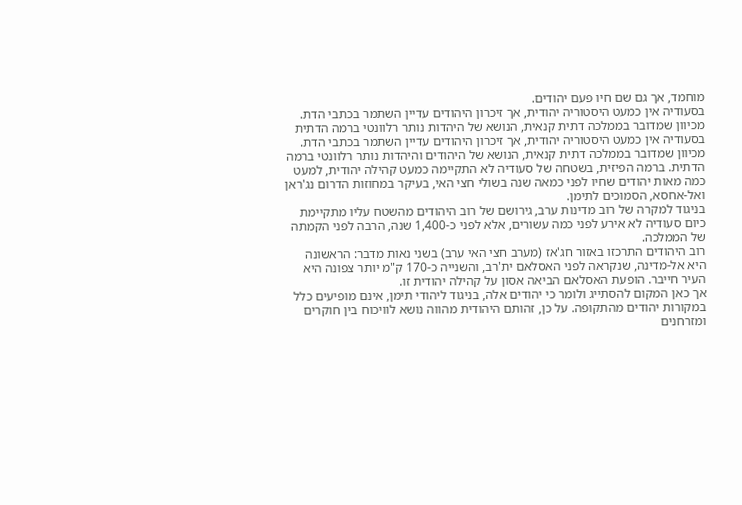מוחמד, אך גם שם חיו פעם יהודים.
בסעודיה אין כמעט היסטוריה יהודית, אך זיכרון היהודים עדיין השתמר בכתבי הדת. מכיוון שמדובר בממלכה דתית קנאית, הנושא של היהדות נותר רלוונטי ברמה הדתית
בסעודיה אין כמעט היסטוריה יהודית, אך זיכרון היהודים עדיין השתמר בכתבי הדת. מכיוון שמדובר בממלכה דתית קנאית, הנושא של היהודים והיהדות נותר רלוונטי ברמה הדתית. ברמה הפיזית, בשטחה של סעודיה לא התקיימה כמעט קהילה יהודית, למעט כמה מאות יהודים שחיו לפני כמאה שנה בשולי חצי האי, בעיקר במחוזות הדרום נג'ראן ואל-אחסא, הסמוכים לתימן.
בניגוד למקרה של רוב מדינות ערב, גירושם של רוב היהודים מהשטח עליו מתקיימת כיום סעודיה לא אירע לפני כמה עשורים, אלא לפני כ-1,400 שנה, הרבה לפני הקמתה של הממלכה.
רוב היהודים התרכזו באזור חג'אז (מערב חצי האי ערב) בשני נאות מדבר: הראשונה היא אל-מדינה, שנקראה לפני האסלאם ית'רב, והשנייה כ-170 ק"מ יותר צפונה היא העיר חייבר. הופעת האסלאם הביאה אסון על קהילה יהודית זו.
אך כאן המקום להסתייג ולומר כי יהודים אלה, בניגוד ליהודי תימן, אינם מופיעים כלל במקורות יהודים מהתקופה. על כן, זהותם היהודית מהווה נושא לוויכוח בין חוקרים ומזרחנים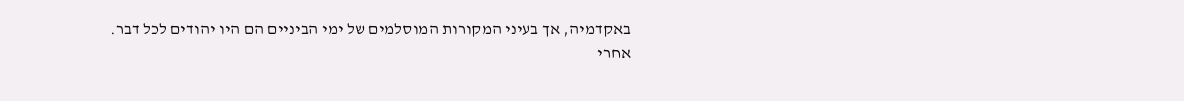באקדמיה, אך בעיני המקורות המוסלמים של ימי הביניים הם היו יהודים לכל דבר.
אחרי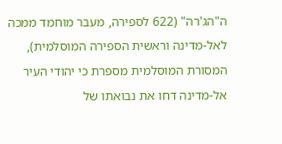ה"הג'רה" (622 לספירה, מעבר מוחמד ממכה לאל-מדינה וראשית הספירה המוסלמית), המסורת המוסלמית מספרת כי יהודי העיר אל-מדינה דחו את נבואתו של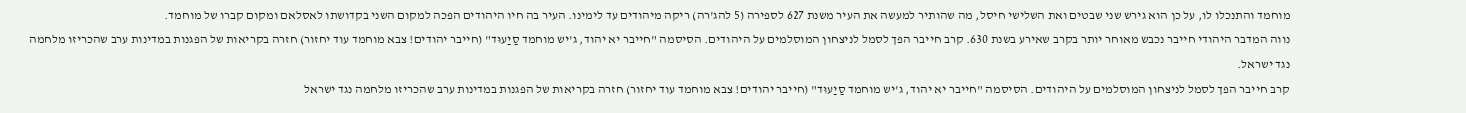מוחמד והתנכלו לו, על כן הוא גירש שני שבטים ואת השלישי חיסל, מה שהותיר למעשה את העיר משנת 627 לספירה (5 להג'רה) ריקה מיהודים עד לימינו. העיר בה חיו היהודים הפכה למקום השני בקדושתו לאסלאם ומקום קברו של מוחמד.
נווה המדבר היהודי חייבר נכבש מאוחר יותר בקרב שאירע בשנת 630. קרב חייבר הפך לסמל לניצחון המוסלמים על היהודים. הסיסמה "חייבר יא יהוד, ג'יש מוחמד סַיַעוּד" (חייבר יהודים! צבא מוחמד עוד יחזור) חזרה בקריאות של הפגנות במדינות ערב שהכריזו מלחמה נגד ישראל.
קרב חייבר הפך לסמל לניצחון המוסלמים על היהודים. הסיסמה "חייבר יא יהוד, ג'יש מוחמד סַיַעוּד" (חייבר יהודים! צבא מוחמד עוד יחזור) חזרה בקריאות של הפגנות במדינות ערב שהכריזו מלחמה נגד ישראל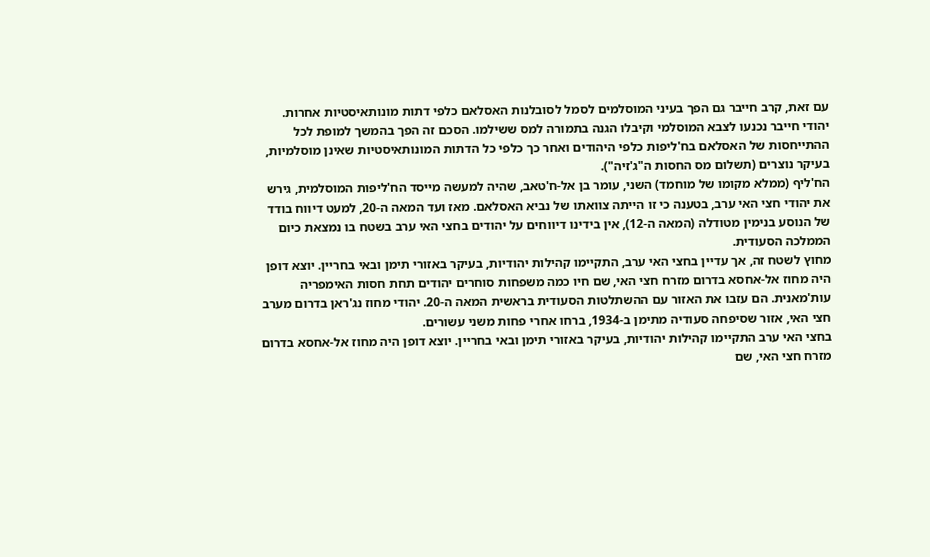עם זאת, קרב חייבר גם הפך בעיני המוסלמים לסמל לסובלנות האסלאם כלפי דתות מונותאיסטיות אחרות. יהודי חייבר נכנעו לצבא המוסלמי וקיבלו הגנה בתמורה למס ששילמו. הסכם זה הפך בהמשך למופת לכל ההתייחסות של האסלאם בח'ליפות כלפי היהודים ואחר כך כלפי כל הדתות המונותאיסטיות שאינן מוסלמיות, בעיקר נוצרים (תשלום מס החסות ה"ג'זיה").
הח'ליף (ממלא מקומו של מוחמד) השני, עומר בן אל-ח'טאב, שהיה למעשה מייסד הח'ליפות המוסלמית, גירש את יהודי חצי האי ערב, בטענה כי זו הייתה צוואתו של נביא האסלאם. מאז ועד המאה ה-20, למעט דיווח בודד של הנוסע בנימין מטודלה (המאה ה-12), אין בידינו דיווחים על יהודים בחצי האי ערב בשטח בו נמצאת כיום הממלכה הסעודית.
מחוץ לשטח זה, אך עדיין בחצי האי ערב, התקיימו קהילות יהודיות, בעיקר באזורי תימן ובאי בחריין. יוצא דופן היה מחוז אל-אחסא בדרום מזרח חצי האי, שם חיו כמה משפחות סוחרים יהודים תחת חסות האימפריה עות'מאנית. הם עזבו את האזור עם ההשתלטות הסעודית בראשית המאה ה-20. יהודי מחוז נג'ראן בדרום מערב חצי האי, אזור שסיפחה סעודיה מתימן ב-1934, ברחו אחרי פחות משני עשורים.
בחצי האי ערב התקיימו קהילות יהודיות, בעיקר באזורי תימן ובאי בחריין. יוצא דופן היה מחוז אל-אחסא בדרום מזרח חצי האי, שם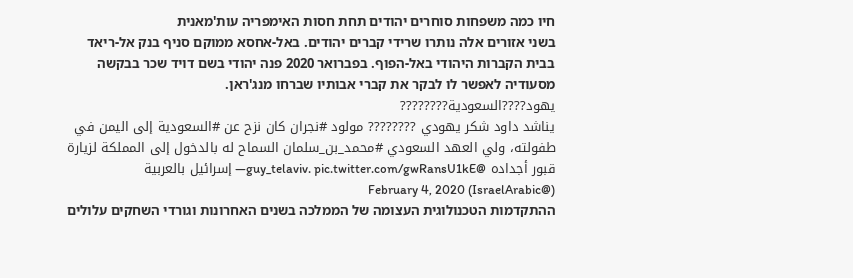חיו כמה משפחות סוחרים יהודים תחת חסות האימפריה עות'מאנית
בשני אזורים אלה נותרו שרידי קברים יהודים. באל-אחסא ממוקם סניף בנק אל-ריאד בבית הקברות היהודי באל-הפוף. בפברואר 2020 פנה יהודי בשם דויד שכר בבקשה מסעודיה לאפשר לו לבקר את קברי אבותיו שברחו מנג'ראן.
يهود????السعودية????????
يناشد داود شكر يهودي ???????? مولود #نجران كان نزح عن #السعودية إلى اليمن في طفولته، ولي العهد السعودي #محمد_بن_سلمان السماح له بالدخول إلى المملكة لزيارة قبور أجداده @guy_telaviv. pic.twitter.com/gwRansU1kE— إسرائيل بالعربية (@IsraelArabic) February 4, 2020
ההתקדמות הטכנולוגית העצומה של הממלכה בשנים האחרונות וגורדי השחקים עלולים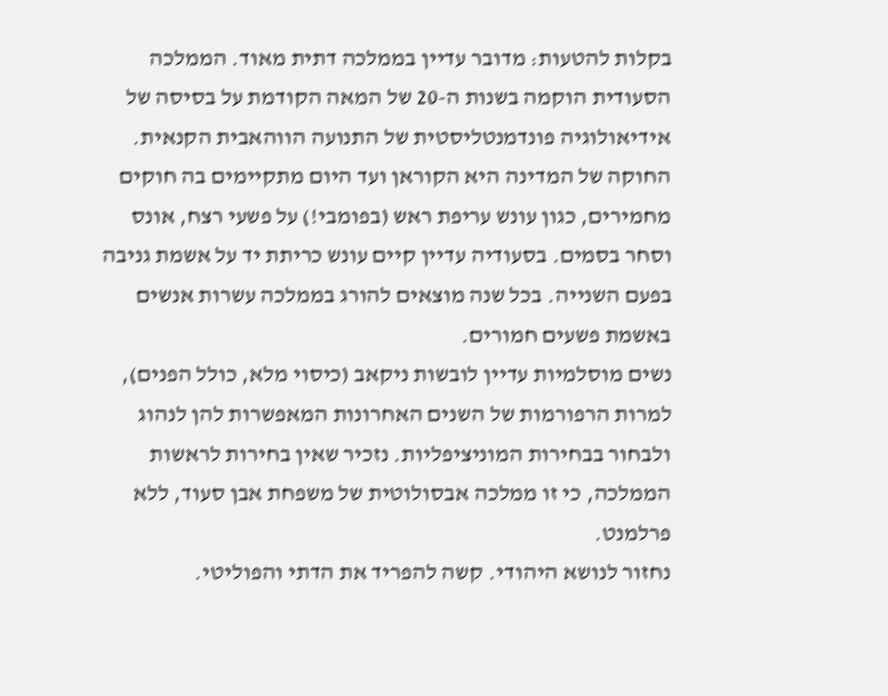בקלות להטעות: מדובר עדיין בממלכה דתית מאוד. הממלכה הסעודית הוקמה בשנות ה-20 של המאה הקודמת על בסיסה של אידיאולוגיה פונדמנטליסטית של התנועה הווהאבית הקנאית.
החוקה של המדינה היא הקוראן ועד היום מתקיימים בה חוקים מחמירים, כגון עונש עריפת ראש (בפומבי!) על פשעי רצח, אונס וסחר בסמים. בסעודיה עדיין קיים עונש כריתת יד על אשמת גניבה בפעם השנייה. בכל שנה מוצאים להורג בממלכה עשרות אנשים באשמת פשעים חמורים.
נשים מוסלמיות עדיין לובשות ניקאב (כיסוי מלא, כולל הפנים), למרות הרפורמות של השנים האחרונות המאפשרות להן לנהוג ולבחור בבחירות המוניציפליות. נזכיר שאין בחירות לראשות הממלכה, כי זו ממלכה אבסולוטית של משפחת אבן סעוד, ללא פרלמנט.
נחזור לנושא היהודי. קשה להפריד את הדתי והפוליטי.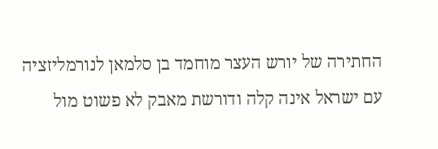החתירה של יורש העצר מוחמד בן סלמאן לנורמליזציה עם ישראל אינה קלה ודורשת מאבק לא פשוט מול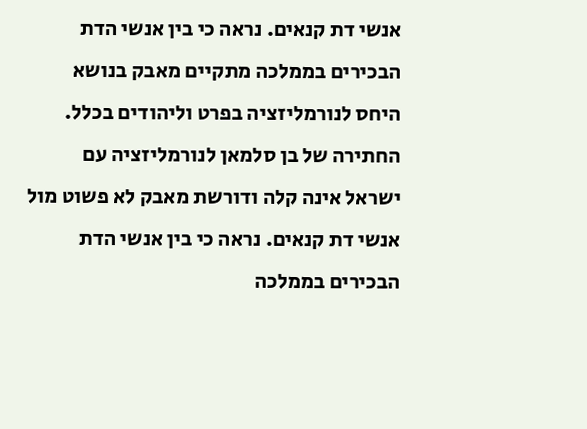אנשי דת קנאים. נראה כי בין אנשי הדת הבכירים בממלכה מתקיים מאבק בנושא היחס לנורמליזציה בפרט וליהודים בכלל.
החתירה של בן סלמאן לנורמליזציה עם ישראל אינה קלה ודורשת מאבק לא פשוט מול אנשי דת קנאים. נראה כי בין אנשי הדת הבכירים בממלכה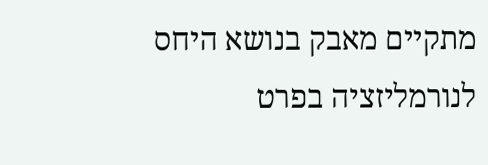מתקיים מאבק בנושא היחס לנורמליזציה בפרט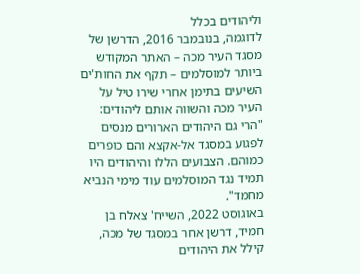וליהודים בכלל
לדוגמה, בנובמבר 2016, הדרשן של מסגד העיר מכה – האתר המקודש ביותר למוסלמים – תקף את החות'ים השיעים בתימן אחרי שירו טיל על העיר מכה והשווה אותם ליהודים: "הרי גם היהודים הארורים מנסים לפגוע במסגד אל-אקצא והם כופרים כמוהם. הצבועים הללו והיהודים היו תמיד נגד המוסלמים עוד מימי הנביא מחמד".
באוגוסט 2022, השייח' צאלח בן חמיד, דרשן אחר במסגד של מכה, קילל את היהודים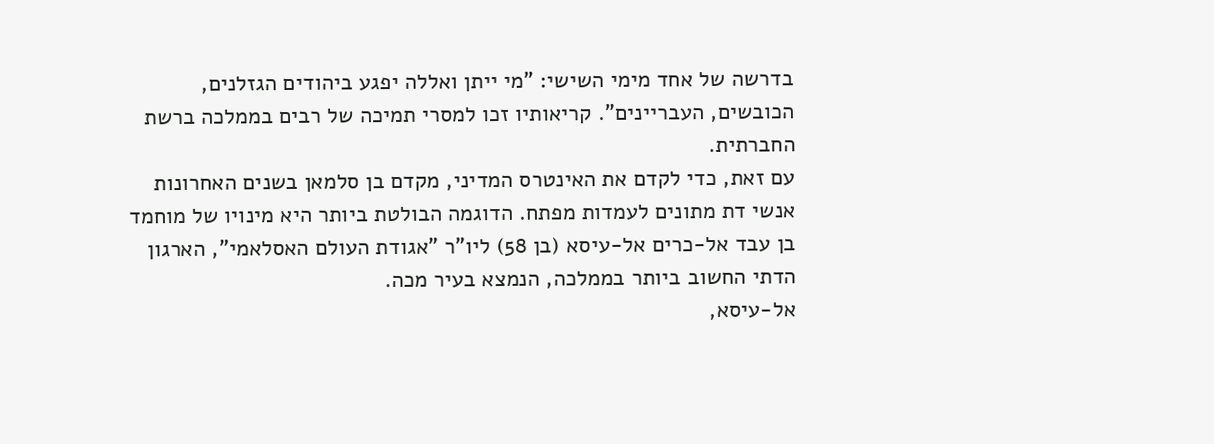בדרשה של אחד מימי השישי: "מי ייתן ואללה יפגע ביהודים הגזלנים, הכובשים, העבריינים". קריאותיו זכו למסרי תמיכה של רבים בממלכה ברשת החברתית.
עם זאת, כדי לקדם את האינטרס המדיני, מקדם בן סלמאן בשנים האחרונות אנשי דת מתונים לעמדות מפתח. הדוגמה הבולטת ביותר היא מינויו של מוחמד בן עבד אל-כרים אל-עיסא (בן 58) ליו"ר "אגודת העולם האסלאמי", הארגון הדתי החשוב ביותר בממלכה, הנמצא בעיר מכה.
אל-עיסא,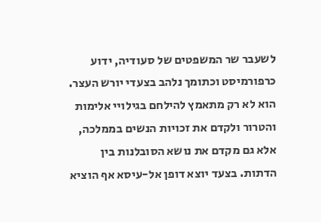לשעבר שר המשפטים של סעודיה, ידוע כרפורמיסט וכתומך נלהב בצעדי יורש העצר. הוא לא רק מתאמץ להילחם בגילויי אלימות והטרור ולקדם את זכויות הנשים בממלכה, אלא גם מקדם את נושא הסובלנות בין הדתות. בצעד יוצא דופן אל-עיסא אף הוציא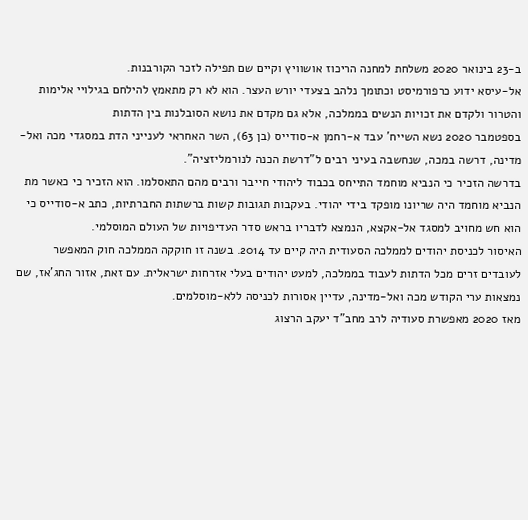ב-23 בינואר 2020 משלחת למחנה הריכוז אושוויץ וקיים שם תפילה לזכר הקורבנות.
אל-עיסא ידוע כרפורמיסט וכתומך נלהב בצעדי יורש העצר. הוא לא רק מתאמץ להילחם בגילויי אלימות והטרור ולקדם את זכויות הנשים בממלכה, אלא גם מקדם את נושא הסובלנות בין הדתות
בספטמבר 2020 נשא השייח' עבד א-רחמן א-סודייס (בן 63), השר האחראי לענייני הדת במסגדי מכה ואל-מדינה, דרשה במכה, שנחשבה בעיני רבים ל"דרשת הכנה לנורמליזציה".
בדרשה הזכיר כי הנביא מוחמד התייחס בכבוד ליהודי חייבר ורבים מהם התאסלמו. הוא הזכיר כי כאשר מת הנביא מוחמד היה שריונו מופקד בידי יהודי. בעקבות תגובות קשות ברשתות החברתיות, כתב א-סודייס כי הוא חש מחויב למסגד אל-אקצא, הנמצא לדבריו בראש סדר העדיפויות של העולם המוסלמי.
האיסור לכניסת יהודים לממלכה הסעודית היה קיים עד 2014. בשנה זו חוקקה הממלכה חוק המאפשר לעובדים זרים מכל הדתות לעבוד בממלכה, למעט יהודים בעלי אזרחות ישראלית. עם זאת, אזור החג'אז, שם נמצאות ערי הקודש מכה ואל-מדינה, עדיין אסורות לכניסה ללא-מוסלמים.
מאז 2020 מאפשרת סעודיה לרב מחב"ד יעקב הרצוג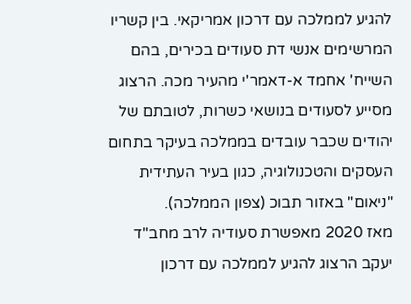להגיע לממלכה עם דרכון אמריקאי. בין קשריו המרשימים אנשי דת סעודים בכירים, בהם השייח' אחמד א-דאמר'י מהעיר מכה. הרצוג מסייע לסעודים בנושאי כשרות, לטובתם של יהודים שכבר עובדים בממלכה בעיקר בתחום העסקים והטכנולוגיה, כגון בעיר העתידית "ניאום" באזור תבוכ (צפון הממלכה).
מאז 2020 מאפשרת סעודיה לרב מחב"ד יעקב הרצוג להגיע לממלכה עם דרכון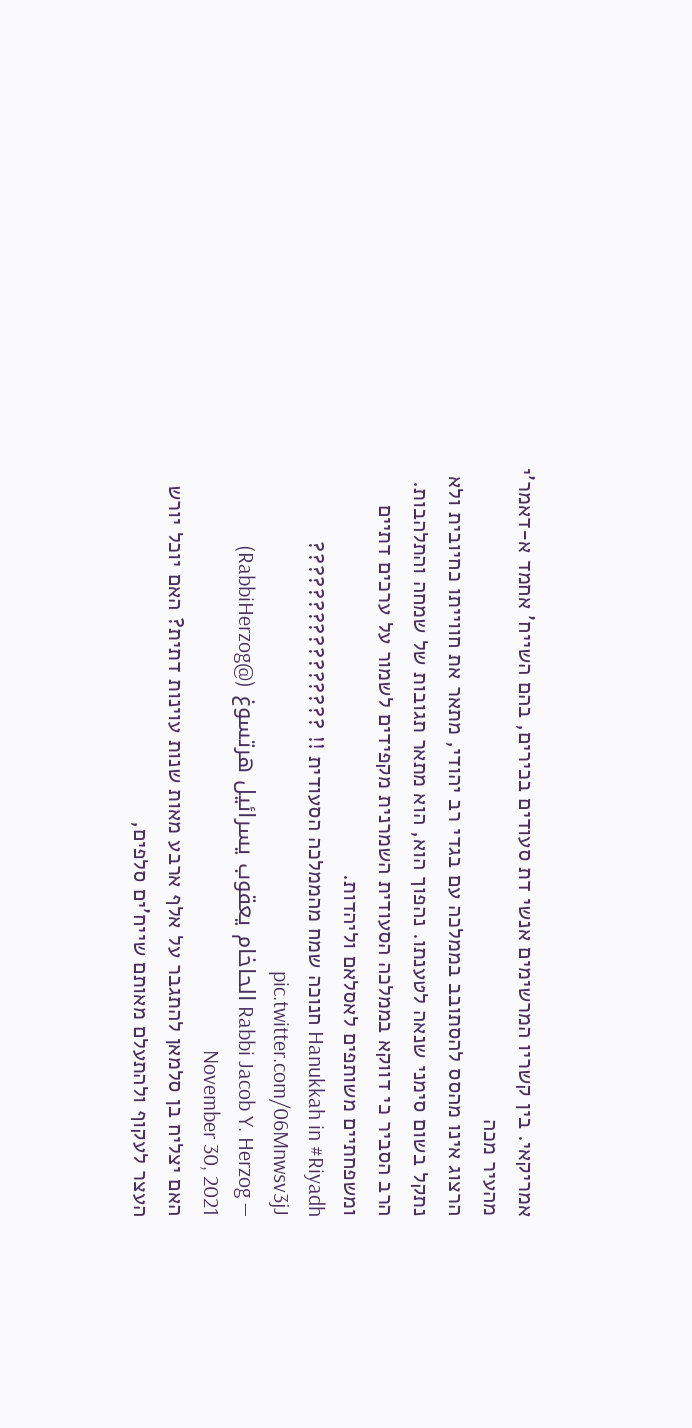אמריקאי. בין קשריו המרשימים אנשי דת סעודים בכירים, בהם השייח' אחמד א-דאמר'י מהעיר מכה
הרצוג אינו מהסס להסתובב בממלכה עם בגדי רב יהודי, מתאר את חווייתו כחיובית ולא נתקל בשום סימני שנאה לטענתו. נהפוך הוא, הוא מתאר תגובות של שמחה והתלהבות. הרב הסביר כי דווקא בממלכה הסעודית השמרנית מקפידים לשמור על ערכים דתיים ומשפחתיים משותפים לאסלאם וליהדות.
Hanukkah in #Riyadh חנוכה שמח מהממלכה הסעודית !! ???????????????? pic.twitter.com/06Mnwsv3jJ
— Rabbi Jacob Y. Herzog الحاخام يعقوب يسرائيل هرتسوغ (@RabbiHerzog) November 30, 2021
האם יצליח בן סלמאן להתגבר על אלף ארבע מאות שנות עוינות דתית? האם יוכל יורש העצר לעקוף ולהתעלם מאותם שייח'ים סלפים,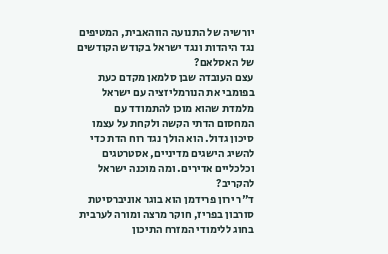יורשיה של התנועה הווהאבית, המטיפים נגד היהדות ונגד ישראל בקודש הקודשים של האסלאם?
עצם העובדה שבן סלמאן מקדם כעת בפומבי את הנורמליזציה עם ישראל מלמדת שהוא מוכן להתמודד עם המחסום הדתי הקשה ולקחת על עצמו סיכון גדול. הוא הולך נגד רוח הדת כדי להשיג הישגים מדיניים, אסטרטגים וכלכליים אדירים. ומה מוכנה ישראל להקריב?
ד"ר ירון פרידמן הוא בוגר אוניברסיטת סורבון בפריז, חוקר מרצה ומורה לערבית בחוג ללימודי המזרח התיכון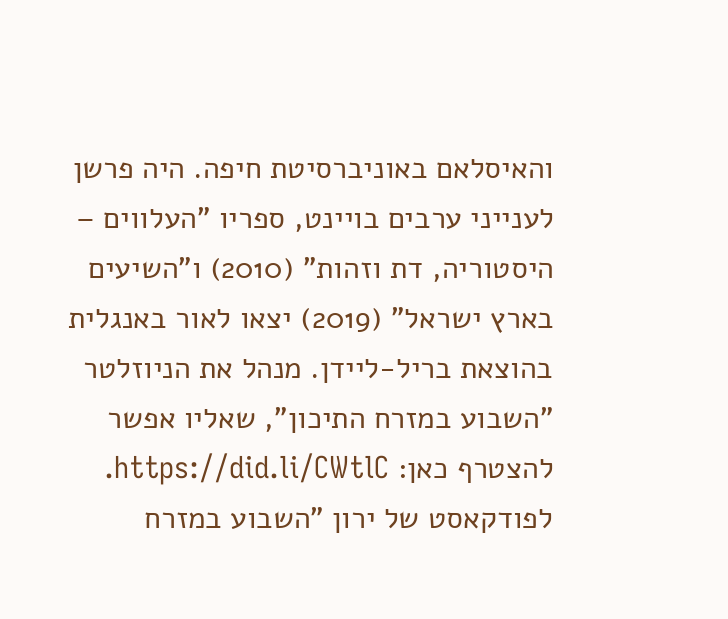והאיסלאם באוניברסיטת חיפה. היה פרשן לענייני ערבים בויינט, ספריו "העלווים – היסטוריה, דת וזהות" (2010) ו"השיעים בארץ ישראל" (2019) יצאו לאור באנגלית בהוצאת בריל-ליידן. מנהל את הניוזלטר "השבוע במזרח התיכון", שאליו אפשר להצטרף כאן: https://did.li/CWtlC. לפודקאסט של ירון "השבוע במזרח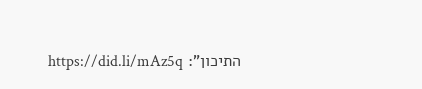התיכון": https://did.li/mAz5q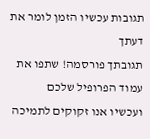תגובות עכשיו הזמן לומר את דעתך
תגובתך פורסמה! שתפו את עמוד הפרופיל שלכם
ועכשיו אנו זקוקים לתמיכה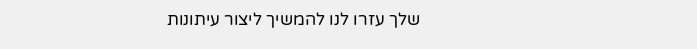שלך עזרו לנו להמשיך ליצור עיתונות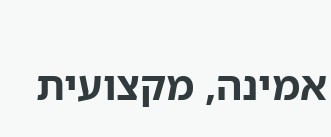אמינה, מקצועית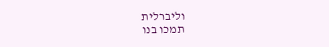וליברלית
תמכו בנו